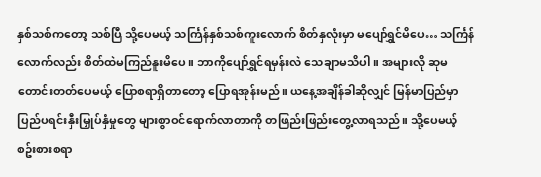နှစ်သစ်ကတော့ သစ်ပြီ သို့ပေမယ့် သင်္ကြန်နှစ်သစ်ကူးလောက် စိတ်နှလုံးမှာ မပျော်ရွှင်မိပေ… သင်္ကြန်လောက်လည်း စိတ်ထဲမကြည်နူးမိပေ။ ဘာကိုပျော်ရွှင်ရမှန်းလဲ သေချာမသိပါ။ အများလို ဆုမတောင်းတတ်ပေမယ့် ပြောစရာရှိတာတော့ ပြောရအုန်းမည်။ ယနေ့အချိန်ခါဆိုလျှင် မြန်မာပြည်မှာ ပြည်ပရင်းနှီးမြှုပ်နှံမှုတွေ များစွာဝင်ရောက်လာတာကို တဖြည်းဖြည်းတွေ့လာရသည်။ သို့ပေမယ့် စဥ်းစားစရာ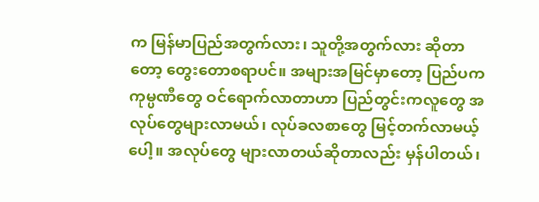က မြန်မာပြည်အတွက်လား၊ သူတို့အတွက်လား ဆိုတာတော့ တွေးတောစရာပင်။ အများအမြင်မှာတော့ ပြည်ပက ကုမ္ပဏီတွေ ဝင်ရောက်လာတာဟာ ပြည်တွင်းကလူတွေ အလုပ်တွေများလာမယ်၊ လုပ်ခလစာတွေ မြင့်တက်လာမယ့်ပေါ့။ အလုပ်တွေ များလာတယ်ဆိုတာလည်း မှန်ပါတယ်၊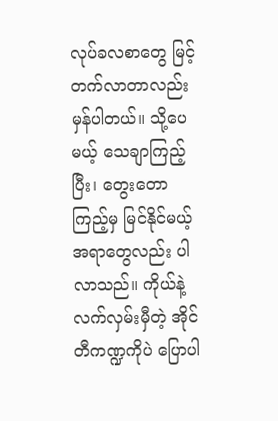လုပ်ခလစာတွေ မြင့်တက်လာတာလည်း မှန်ပါတယ်။ သို့ပေမယ့် သေချာကြည့်ပြီး၊ တွေးတောကြည့်မှ မြင်နိုင်မယ့်အရာတွေလည်း ပါလာသည်။ ကိုယ်နဲ့လက်လှမ်းမှီတဲ့ အိုင်တီကဏ္ဍကိုပဲ ပြောပါ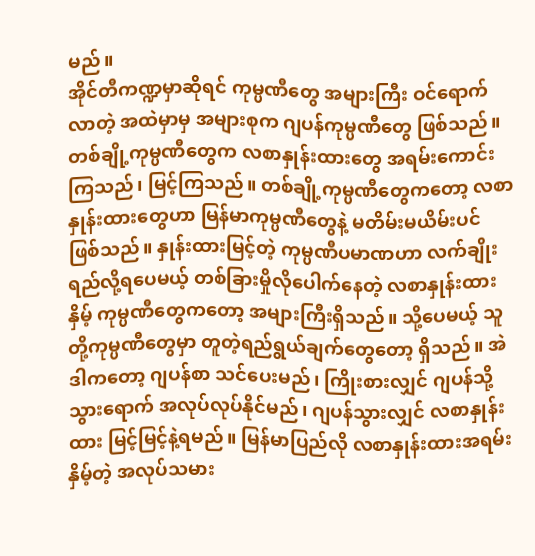မည်။
အိုင်တီကဏ္ဍမှာဆိုရင် ကုမ္ပဏီတွေ အများကြီး ဝင်ရောက်လာတဲ့ အထဲမှာမှ အများစုက ဂျပန်ကုမ္ပဏီတွေ ဖြစ်သည်။ တစ်ချို့ကုမ္ပဏီတွေက လစာနှုန်းထားတွေ အရမ်းကောင်းကြသည်၊ မြင့်ကြသည်။ တစ်ချို့ကုမ္ပဏီတွေကတော့ လစာနှုန်းထားတွေဟာ မြန်မာကုမ္ပဏီတွေနဲ့ မတိမ်းမယိမ်းပင် ဖြစ်သည်။ နှုန်းထားမြင့်တဲ့ ကုမ္ပဏီပမာဏဟာ လက်ချိုးရည်လို့ရပေမယ့် တစ်ခြားမှိုလိုပေါက်နေတဲ့ လစာနှုန်းထားနှိမ့် ကုမ္ပဏီတွေကတော့ အများကြီးရှိသည်။ သို့ပေမယ့် သူတို့ကုမ္ပဏီတွေမှာ တူတဲ့ရည်ရွယ်ချက်တွေတော့ ရှိသည်။ အဲဒါကတော့ ဂျပန်စာ သင်ပေးမည်၊ ကြိုးစားလျှင် ဂျပန်သို့သွားရောက် အလုပ်လုပ်နိုင်မည်၊ ဂျပန်သွားလျှင် လစာနှုန်းထား မြင့်မြင့်နဲ့ရမည်။ မြန်မာပြည်လို လစာနှုန်းထားအရမ်းနှိမ့်တဲ့ အလုပ်သမား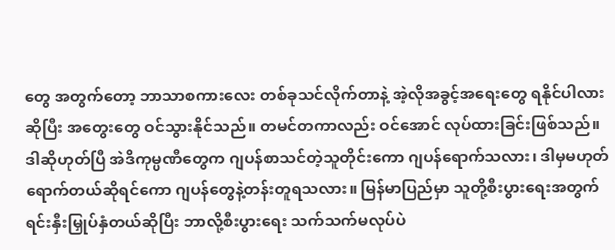တွေ အတွက်တော့ ဘာသာစကားလေး တစ်ခုသင်လိုက်တာနဲ့ အဲ့လိုအခွင့်အရေးတွေ ရနိုင်ပါလားဆိုပြီး အတွေးတွေ ဝင်သွားနိုင်သည်။ တမင်တကာလည်း ဝင်အောင် လုပ်ထားခြင်းဖြစ်သည်။ ဒါဆိုဟုတ်ပြီ အဲဒိကုမ္ပဏီတွေက ဂျပန်စာသင်တဲ့သူတိုင်းကော ဂျပန်ရောက်သလား၊ ဒါမှမဟုတ် ရောက်တယ်ဆိုရင်ကော ဂျပန်တွေနဲ့တန်းတူရသလား။ မြန်မာပြည်မှာ သူတို့စီးပွားရေးအတွက် ရင်းနှီးမြှုပ်နှံတယ်ဆိုပြီး ဘာလို့စီးပွားရေး သက်သက်မလုပ်ပဲ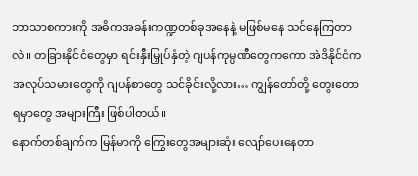ဘာသာစကားကို အဓိကအခန်းကဏ္ဍတစ်ခုအနေနဲ့ မဖြစ်မနေ သင်နေကြတာလဲ။ တခြားနိုင်ငံတွေမှာ ရင်းနှီးမြှုပ်နှံတဲ့ ဂျပန်ကုမ္ပဏီတွေကကော အဲဒိနိုင်ငံက အလုပ်သမားတွေကို ဂျပန်စာတွေ သင်ခိုင်းလို့လား… ကျွန်တော်တို့ တွေးတောရမှာတွေ အများကြီး ဖြစ်ပါတယ်။
နောက်တစ်ချက်က မြန်မာကို ကြွေးတွေအများဆုံး လျော်ပေးနေတာ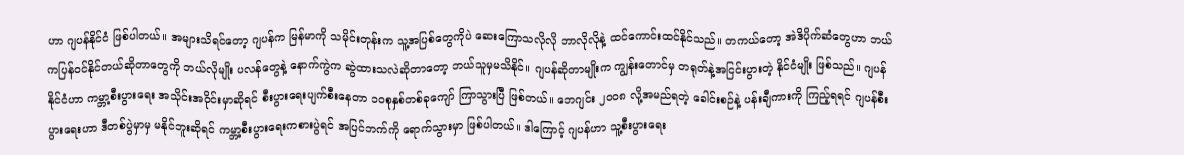ဟာ ဂျပန်နိုင်ငံ ဖြစ်ပါတယ်။ အများသိရင်တော့ ဂျပန်က မြန်မာကို သမိုင်းတုန်းက သူ့အပြစ်တွေကိုပဲ ဆေးကြောသလိုလို ဘာလိုလိုနဲ့ ထင်ကောင်းထင်နိုင်သည်။ တကယ်တော့ အဲဒိပိုက်ဆံတွေဟာ ဘယ်ကပြန်ဝင်နိုင်တယ်ဆိုတာတွေကို ဘယ်လိုမျိုး ပလန်တွေနဲ့ နောက်ကွဲက ဆွဲထားသလဲဆိုတာတော့ ဘယ်သူမှမသိနိုင်။ ဂျပန်ဆိုတာမျိုးက ကျွန်းတောင်မှ တရုတ်နဲ့အငြင်းပွားတဲ့ နိုင်ငံမျိုး ဖြစ်သည်။ ဂျပန်နိုင်ငံဟာ ကမ္ဘာ့စီးပွားရေး အသိုင်းအဝိုင်းမှာဆိုရင် စီးပွားရေးပျက်စီးနေတာ ၁၀စုနှစ်တစ်ခုကျော် ကြာသွားပြီ ဖြစ်တယ်။ ဘေဂျင်း ၂၀၀၈ လို့အမည်ရတဲ့ ခေါင်းစဉ်နဲ့ ပန်းချီကားကို ကြည့်ရရင် ဂျပန်စီးပွားရေးဟာ ဒီတစ်ပွဲမှာမှ မနိုင်ဘူးဆိုရင် ကမ္ဘာ့စီးပွားရေးကစားပွဲရင် အပြင်ဘက်ကို ရောက်သွားမှာ ဖြစ်ပါတယ်။ ဒါကြောင့် ဂျပန်ဟာ သူ့စီးပွားရေး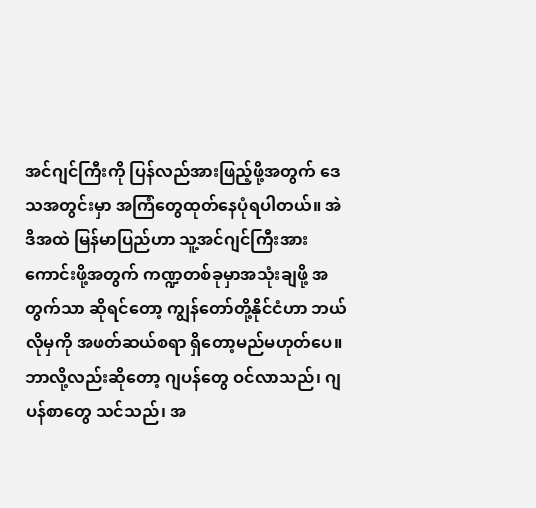အင်ဂျင်ကြီးကို ပြန်လည်အားဖြည့်ဖို့အတွက် ဒေသအတွင်းမှာ အကြံတွေထုတ်နေပုံရပါတယ်။ အဲဒိအထဲ မြန်မာပြည်ဟာ သူ့အင်ဂျင်ကြီးအားကောင်းဖို့အတွက် ကဏ္ဍတစ်ခုမှာအသုံးချဖို့ အတွက်သာ ဆိုရင်တော့ ကျွန်တော်တို့နိုင်ငံဟာ ဘယ်လိုမှကို အဖတ်ဆယ်စရာ ရှိတော့မည်မဟုတ်ပေ။ ဘာလို့လည်းဆိုတော့ ဂျပန်တွေ ဝင်လာသည်၊ ဂျပန်စာတွေ သင်သည်၊ အ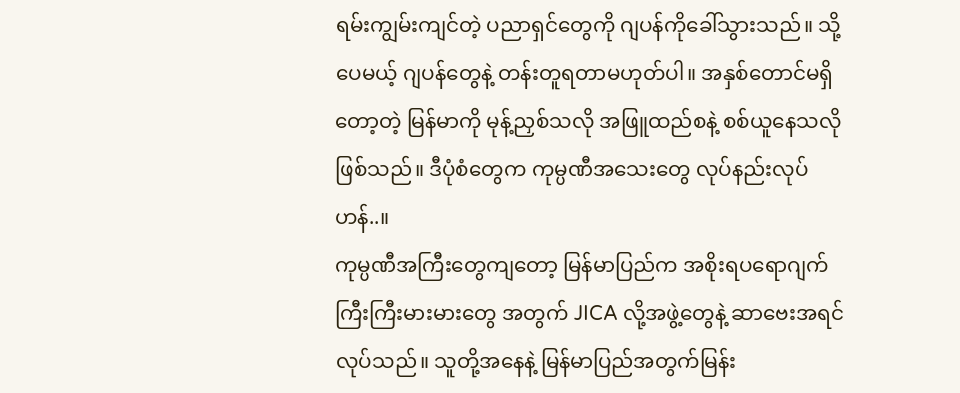ရမ်းကျွမ်းကျင်တဲ့ ပညာရှင်တွေကို ဂျပန်ကိုခေါ်သွားသည်။ သို့ပေမယ့် ဂျပန်တွေနဲ့ တန်းတူရတာမဟုတ်ပါ။ အနှစ်တောင်မရှိတော့တဲ့ မြန်မာကို မုန့်ညှစ်သလို အဖြူထည်စနဲ့ စစ်ယူနေသလို ဖြစ်သည်။ ဒီပုံစံတွေက ကုမ္ပဏီအသေးတွေ လုပ်နည်းလုပ်ဟန်..။
ကုမ္ပဏီအကြီးတွေကျတော့ မြန်မာပြည်က အစိုးရပရောဂျက် ကြီးကြီးမားမားတွေ အတွက် JICA လို့အဖွဲ့တွေနဲ့ ဆာဗေးအရင်လုပ်သည်။ သူတို့အနေနဲ့ မြန်မာပြည်အတွက်မြန်း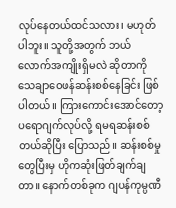လုပ်နေတယ်ထင်သလား၊ မဟုတ်ပါဘူး။ သူတို့အတွက် ဘယ်လောက်အကျိုးရှိမလဲ ဆိုတာကို သေချာဝေဖန်ဆန်းစစ်နေခြင်း ဖြစ်ပါတယ်။ ကြားကောင်းအောင်တော့ ပရောဂျက်လုပ်လို့ ရမရဆန်းစစ်တယ်ဆိုပြီး ပြောသည်။ ဆန်းစစ်မှုတွေပြီးမှ ဟိုကဆုံးဖြတ်ချက်ချတာ။ နောက်တစ်ခုက ဂျပန်ကုမ္ပဏီ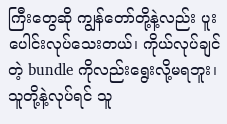ကြီးတွေဆို ကျွန်တော်တို့နဲ့လည်း ပူးပေါင်းလုပ်သေးတယ်၊ ကိုယ်လုပ်ချင်တဲ့ bundle ကိုလည်းရွေးလို့မရဘူး၊ သူတို့နဲ့လုပ်ရင် သူ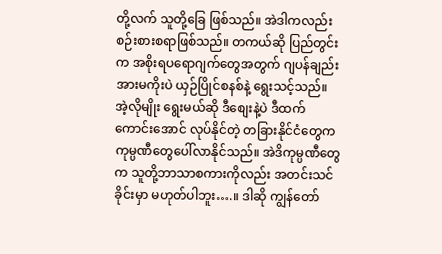တို့လက် သူတို့ခြေ ဖြစ်သည်။ အဲဒါကလည်း စဉ်းစားစရာဖြစ်သည်။ တကယ်ဆို ပြည်တွင်းက အစိုးရပရောဂျက်တွေအတွက် ဂျပန်ချည်းအားမကိုးပဲ ယှဉ်ပြိုင်စနစ်နဲ့ ရွေးသင့်သည်။ အဲ့လိုမျိုး ရွေးမယ်ဆို ဒီစျေးနဲ့ပဲ ဒီထက်ကောင်းအောင် လုပ်နိုင်တဲ့ တခြားနိုင်ငံတွေက ကုမ္ပဏီတွေပေါ်လာနိုင်သည်။ အဲဒိကုမ္ပဏီတွေက သူတို့ဘာသာစကားကိုလည်း အတင်းသင်ခိုင်းမှာ မဟုတ်ပါဘူး….။ ဒါဆို ကျွန်တော်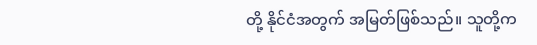တို့ နိုင်ငံအတွက် အမြတ်ဖြစ်သည်။ သူတို့က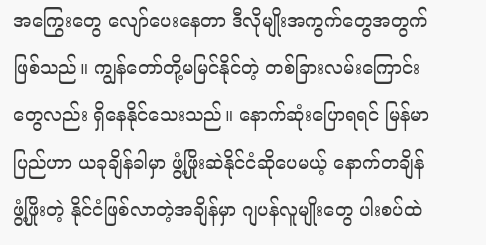အကြွေးတွေ လျော်ပေးနေတာ ဒီလိုမျိုးအကွက်တွေအတွက် ဖြစ်သည်။ ကျွန်တော်တို့မမြင်နိုင်တဲ့ တစ်ခြားလမ်းကြောင်းတွေလည်း ရှိနေနိုင်သေးသည်။ နောက်ဆုံးပြောရရင် မြန်မာပြည်ဟာ ယခုချိန်ခါမှာ ဖွံ့ဖြိုးဆဲနိုင်ငံဆိုပေမယ့် နောက်တချိန်ဖွံ့ဖြိုးတဲ့ နိုင်ငံဖြစ်လာတဲ့အချိန်မှာ ဂျပန်လူမျိုးတွေ ပါးစပ်ထဲ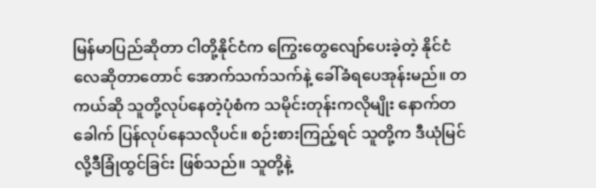မြန်မာပြည်ဆိုတာ ငါတို့နိုင်ငံက ကြွေးတွေလျော်ပေးခဲ့တဲ့ နိုင်ငံလေဆိုတာတောင် အောက်သက်သက်နဲ့ ခေါ်ခံရပေအုန်းမည်။ တကယ်ဆို သူတို့လုပ်နေတဲ့ပုံစံက သမိုင်းတုန်းကလိုမျိုး နောက်တခေါက် ပြန်လုပ်နေသလိုပင်။ စဉ်းစားကြည့်ရင် သူတို့က ဒီယုံမြင်လို့ဒီခြုံထွင်ခြင်း ဖြစ်သည်။ သူတို့နဲ့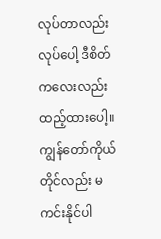လုပ်တာလည်း လုပ်ပေါ့ ဒီစိတ်ကလေးလည်း ထည့်ထားပေါ့။ ကျွန်တော်ကိုယ်တိုင်လည်း မကင်းနိုင်ပါ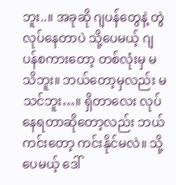ဘူး..။ အခုဆို ဂျပန်တွေနဲ့ တွဲလုပ်နေတာပဲ သို့ပေမယ့် ဂျပန်စကားတော့ တစ်လုံးမှ မသိဘူး။ ဘယ်တော့မှလည်း မသင်ဘူး…။ ရှိတာလေး လုပ်နေရတာဆိုတော့လည်း ဘယ်ကင်းတော့ ကင်းနိုင်မလဲ။ သို့ပေမယ့် ဒေါ်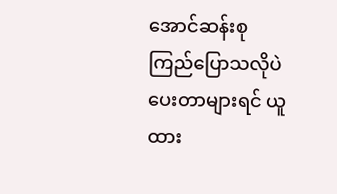အောင်ဆန်းစုကြည်ပြောသလိုပဲ ပေးတာများရင် ယူထား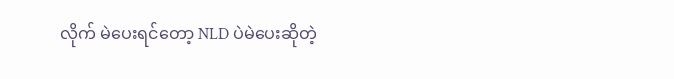လိုက် မဲပေးရင်တော့ NLD ပဲမဲပေးဆိုတဲ့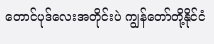တောင်ပုဒ်လေးအတိုင်းပဲ ကျွန်တော်တို့နိုင်ငံ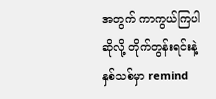အတွက် ကာကွယ်ကြပါဆိုလို့ တိုက်တွန်းရင်းနဲ့ နှစ်သစ်မှာ remind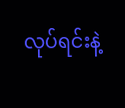လုပ်ရင်းနဲ့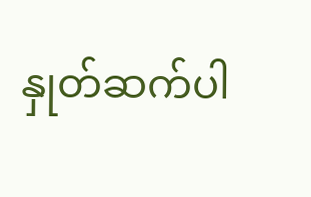နှုတ်ဆက်ပါ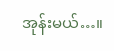အုန်းမယ်…။